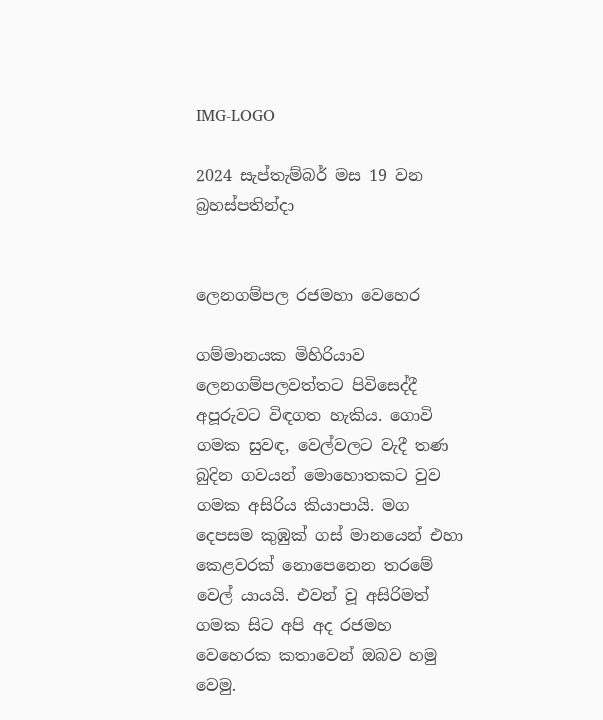IMG-LOGO

2024 සැප්තැම්බර් මස 19 වන බ්‍රහස්පතින්දා


ලෙනගම්පල රජමහා වෙහෙර

ගම්මානයක මිහිරියාව ලෙනගම්පලවත්තට පිවිසෙද්දී අපූරුවට විඳගත හැකිය. ගොවි ගමක සුවඳ, වෙල්වලට වැදී තණ බුදින ගවයන් මොහොතකට වුව ගමක අසිරිය කියාපායි. මග දෙපසම කුඹුක් ගස් මානයෙන් එහා කෙළවරක් නොපෙනෙන තරමේ වෙල් යායයි. එවන් වූ අසිරිමත් ගමක සිට අපි අද රජමහ වෙහෙරක කතාවෙන් ඔබව හමු වෙමු.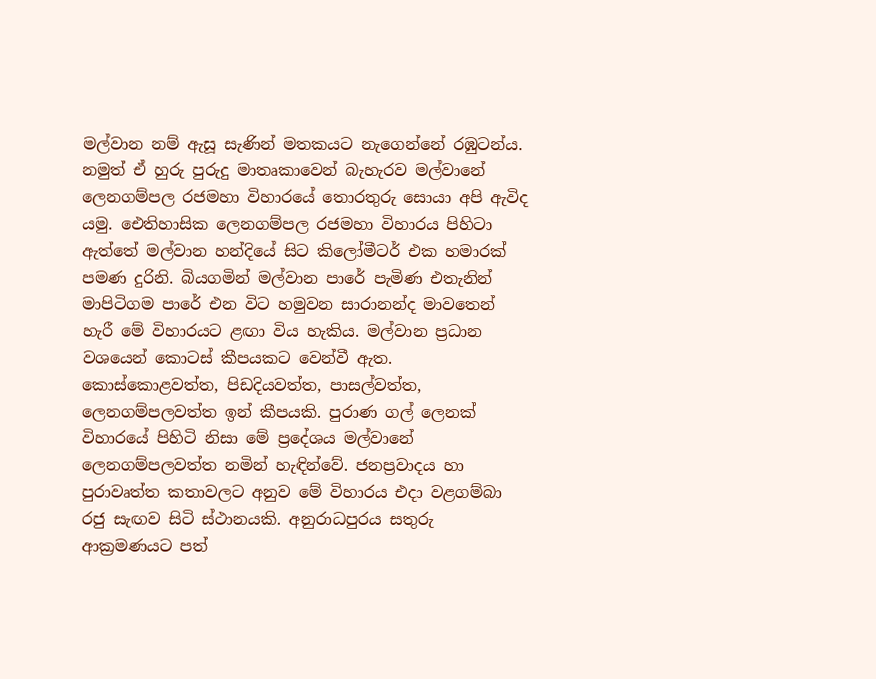මල්වාන නම් ඇසූ සැණින් මතකයට නැගෙන්නේ රඹුටන්ය. නමුත් ඒ හුරු පුරුදු මාතෘකාවෙන් බැහැරව මල්වානේ ලෙනගම්පල රජමහා විහාරයේ තොරතුරු සොයා අපි ඇවිද යමු. ඓතිහාසික ලෙනගම්පල රජමහා විහාරය පිහිටා ඇත්තේ මල්වාන හන්දියේ සිට කිලෝමීටර් එක හමාරක් පමණ දුරිනි. බියගමින් මල්වාන පාරේ පැමිණ එතැනින් මාපිටිගම පාරේ එන විට හමුවන සාරානන්ද මාවතෙන් හැරී මේ විහාරයට ළඟා විය හැකිය. මල්වාන ප්‍රධාන වශයෙන් කොටස් කීපයකට වෙන්වී ඇත. කොස්කොළවත්ත, පිඩදියවත්ත, පාසල්වත්ත, ලෙනගම්පලවත්ත ඉන් කීපයකි. පුරාණ ගල් ලෙනක් විහාරයේ පිහිටි නිසා මේ ප්‍රදේශය මල්වානේ ලෙනගම්පලවත්ත නමින් හැඳින්වේ. ජනප්‍රවාදය හා පුරාවෘත්ත කතාවලට අනුව මේ විහාරය එදා වළගම්බා රජු සැඟව සිටි ස්ථානයකි. අනුරාධපුරය සතුරු ආක්‍රමණයට පත්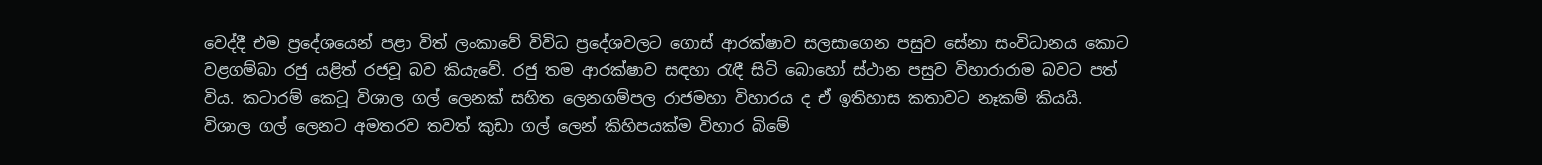වෙද්දී එම ප්‍රදේශයෙන් පළා විත් ලංකාවේ විවිධ ප්‍රදේශවලට ගොස් ආරක්ෂාව සලසාගෙන පසුව සේනා සංවිධානය කොට වළගම්බා රජු යළිත් රජවූ බව කියැවේ. රජු තම ආරක්ෂාව සඳහා රැඳී සිටි බොහෝ ස්ථාන පසුව විහාරාරාම බවට පත් විය. කටාරම් කෙටූ විශාල ගල් ලෙනක් සහිත ලෙනගම්පල රාජමහා විහාරය ද ඒ ඉතිහාස කතාවට නෑකම් කියයි. විශාල ගල් ලෙනට අමතරව තවත් කුඩා ගල් ලෙන් කිහිපයක්ම විහාර බිමේ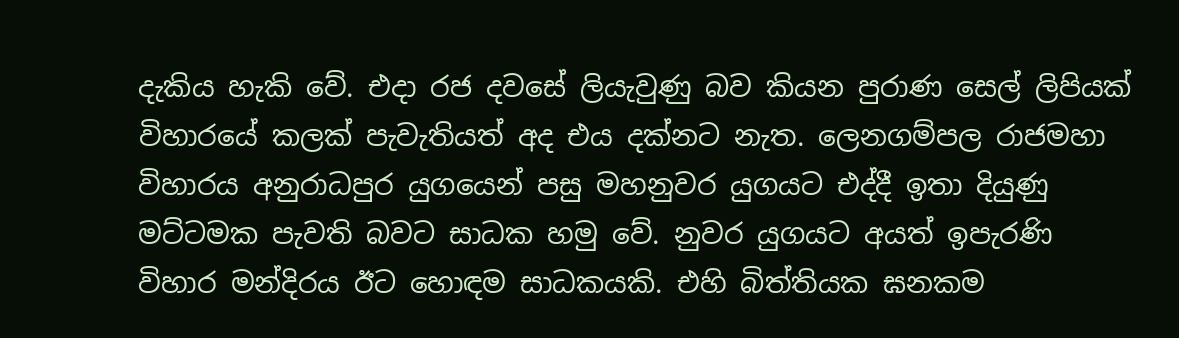දැකිය හැකි වේ. එදා රජ දවසේ ලියැවුණු බව කියන පුරාණ සෙල් ලිපියක් විහාරයේ කලක් පැවැතියත් අද එය දක්නට නැත. ලෙනගම්පල රාජමහා විහාරය අනුරාධපුර යුගයෙන් පසු මහනුවර යුගයට එද්දී ඉතා දියුණු මට්ටමක පැවති බවට සාධක හමු වේ. නුවර යුගයට අයත් ඉපැරණි විහාර මන්දිරය ඊට හොඳම සාධකයකි. එහි බිත්තියක ඝනකම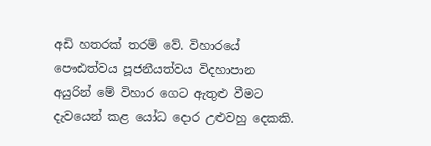අඩි හතරක් තරම් වේ. විහාරයේ පෞඪත්වය පූජනීයත්වය විදහාපාන  අයුරින් මේ විහාර ගෙට ඇතුළු වීමට දැවයෙන් කළ යෝධ දොර උළුවහු දෙකකි.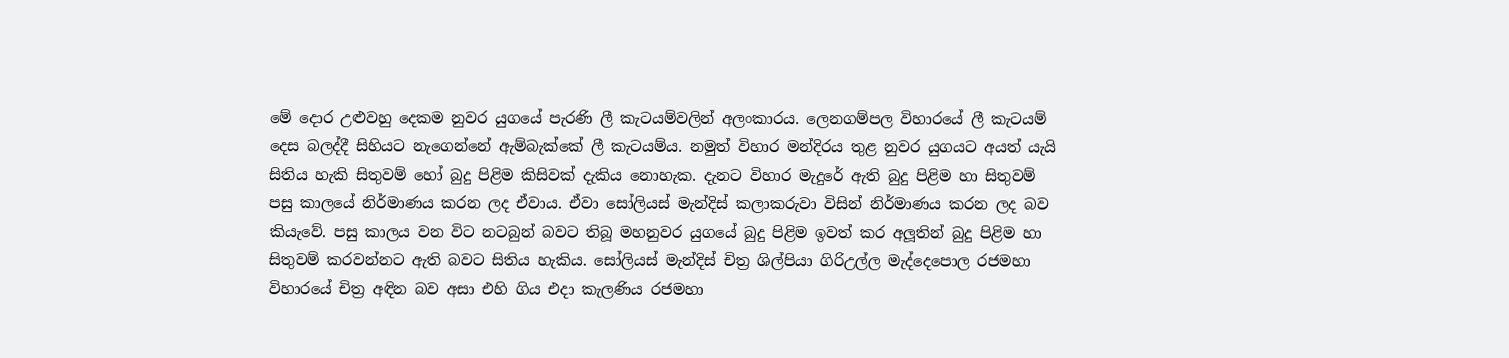මේ දොර උළුවහු දෙකම නුවර යුගයේ පැරණි ලී කැටයම්වලින් අලංකාරය. ලෙනගම්පල විහාරයේ ලී කැටයම් දෙස බලද්දී සිහියට නැගෙන්නේ ඇම්බැක්කේ ලී කැටයම්ය. නමුත් විහාර මන්දිරය තුළ නුවර යුගයට අයත් යැයි සිතිය හැකි සිතුවම් හෝ බුදු පිළිම කිසිවක් දැකිය නොහැක. දැනට විහාර මැදුරේ ඇති බුදු පිළිම හා සිතුවම් පසු කාලයේ නිර්මාණය කරන ලද ඒවාය. ඒවා සෝලියස් මැන්දිස් කලාකරුවා විසින් නිර්මාණය කරන ලද බව කියැවේ. පසු කාලය වන විට නටබුන් බවට තිබූ මහනුවර යුගයේ බුදු පිළිම ඉවත් කර අලූතින් බුදු පිළිම හා සිතුවම් කරවන්නට ඇති බවට සිතිය හැකිය. සෝලියස් මැන්දිස් චිත්‍ර ශිල්පියා ගිරිඋල්ල මැද්දෙපොල රජමහා විහාරයේ චිත්‍ර අඳින බව අසා එහි ගිය එදා කැලණිය රජමහා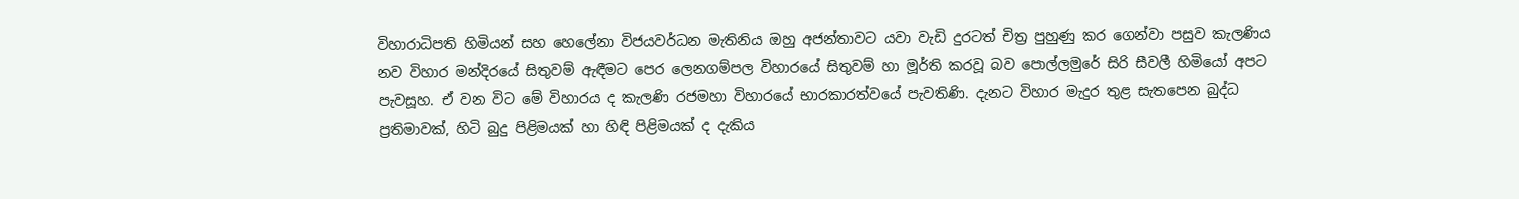විහාරාධිපති හිමියන් සහ හෙලේනා විජයවර්ධන මැතිනිය ඔහු අජන්තාවට යවා වැඩි දුරටත් චිත්‍ර පුහුණු කර ගෙන්වා පසුව කැලණිය නව විහාර මන්දිරයේ සිතුවම් ඇඳීමට පෙර ලෙනගම්පල විහාරයේ සිතුවම් හා මූර්ති කරවූ බව පොල්ලමුරේ සිරි සීවලී හිමියෝ අපට පැවසූහ. ඒ වන විට මේ විහාරය ද කැලණි රජමහා විහාරයේ භාරකාරත්වයේ පැවතිණි. දැනට විහාර මැදුර තුළ සැතපෙන බුද්ධ ප්‍රතිමාවක්, හිටි බුදු පිළිමයක් හා හිඳි පිළිමයක් ද දැකිය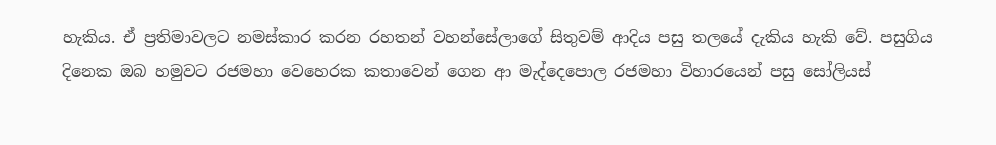හැකිය. ඒ ප්‍රතිමාවලට නමස්කාර කරන රහතන් වහන්සේලාගේ සිතුවම් ආදිය පසු තලයේ දැකිය හැකි වේ. පසුගිය දිනෙක ඔබ හමුවට රජමහා වෙහෙරක කතාවෙන් ගෙන ආ මැද්දෙපොල රජමහා විහාරයෙන් පසු සෝලියස්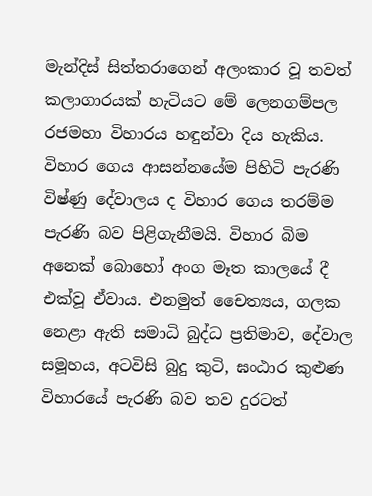මැන්දිස් සිත්තරාගෙන් අලංකාර වූ තවත් කලාගාරයක් හැටියට මේ ලෙනගම්පල රජමහා විහාරය හඳුන්වා දිය හැකිය. විහාර ගෙය ආසන්නයේම පිහිටි පැරණි විෂ්ණු දේවාලය ද විහාර ගෙය තරම්ම පැරණි බව පිළිගැනීමයි. විහාර බිම අනෙක් බොහෝ අංග මෑත කාලයේ දී එක්වූ ඒවාය. එනමුත් චෛත්‍යය, ගලක නෙළා ඇති සමාධි බුද්ධ ප්‍රතිමාව, දේවාල සමූහය, අටවිසි බුදු කුටි, ඝංඨාර කුළුණ විහාරයේ පැරණි බව තව දුරටත්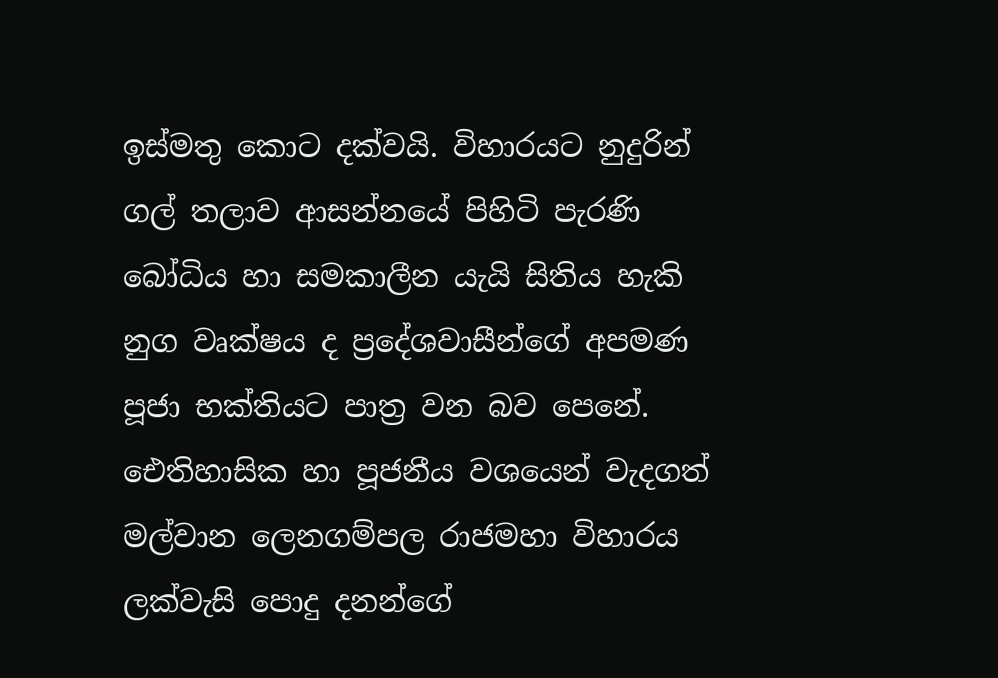ඉස්මතු කොට දක්වයි. විහාරයට නුදුරින් ගල් තලාව ආසන්නයේ පිහිටි පැරණි බෝධිය හා සමකාලීන යැයි සිතිය හැකි නුග වෘක්ෂය ද ප්‍රදේශවාසීන්ගේ අපමණ පූජා භක්තියට පාත්‍ර වන බව පෙනේ. ඓතිහාසික හා පූජනීය වශයෙන් වැදගත් මල්වාන ලෙනගම්පල රාජමහා විහාරය ලක්වැසි පොදු දනන්ගේ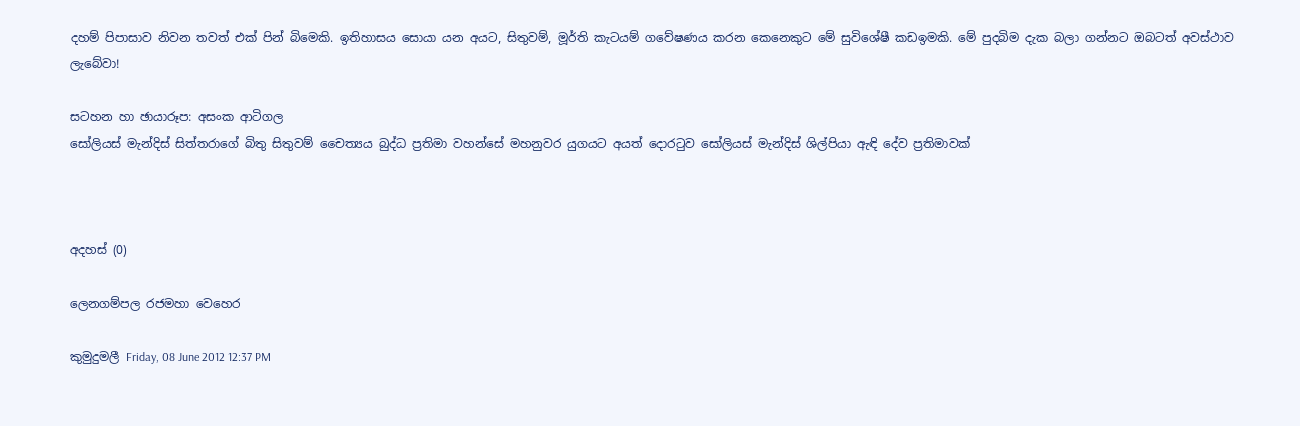දහම් පිපාසාව නිවන තවත් එක් පින් බිමෙකි. ඉතිහාසය සොයා යන අයට, සිතුවම්, මූර්ති කැටයම් ගවේෂණය කරන කෙනෙකුට මේ සුවිශේෂී කඩඉමකි. මේ පුදබිම දැක බලා ගන්නට ඔබටත් අවස්ථාව ලැබේවා!

සටහන හා ඡායාරූප: අසංක ආටිගල
සෝලියස් මැන්දිස් සිත්තරාගේ බිතු සිතුවම් චෛත්‍යය බුද්ධ ප්‍රතිමා වහන්සේ මහනුවර යුගයට අයත් දොරටුව සෝලියස් මැන්දිස් ශිල්පියා ඇඳි දේව ප්‍රතිමාවක්



අදහස් (0)

ලෙනගම්පල රජමහා වෙහෙර

කුමුදුමලී Friday, 08 June 2012 12:37 PM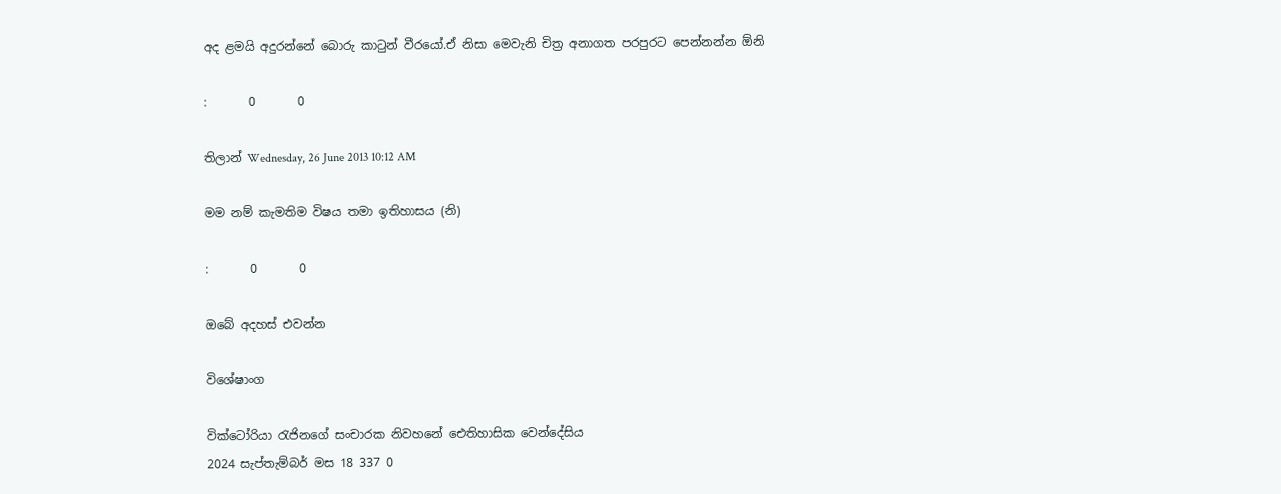අද ළමයි අදුරන්නේ බොරු කාටුන් වීරයෝ.ඒ නිසා මෙවැනි චිත්‍ර අනාගත පරපුරට පෙන්නන්න ඕනි

:       0       0

තිලාන් Wednesday, 26 June 2013 10:12 AM

මම නම් කැමතිම විෂය තමා ඉතිහාසය (නි)

:       0       0

ඔබේ අදහස් එවන්න

විශේෂාංග

වික්ටෝරියා රැජිනගේ සංචාරක නිවහනේ ඓතිහාසික වෙන්දේසිය
2024 සැප්තැම්බර් මස 18 337 0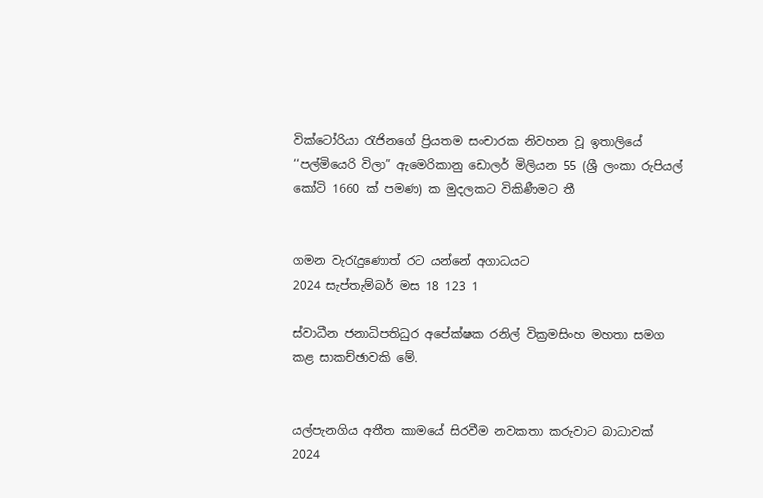වික්ටෝරියා රැජිනගේ ප්‍රියතම සංචාරක නිවහන වූ ඉතාලියේ ‘‘පල්මියෙරි විලා” ඇමෙරිකානු ඩොලර් මිලියන 55 (ශ්‍රී ලංකා රුපියල් කෝටි 1660 ක් පමණ) ක මුදලකට විකිණීමට තී


ගමන වැරැදුණොත් රට යන්නේ අගාධයට
2024 සැප්තැම්බර් මස 18 123 1

ස්වාධීන ජනාධිපතිධුර අපේක්ෂක රනිල් වික්‍රමසිංහ මහතා සමග කළ සාකච්ඡාවකි මේ.


යල්පැනගිය අතීත කාමයේ සිරවීම නවකතා කරුවාට බාධාවක්
2024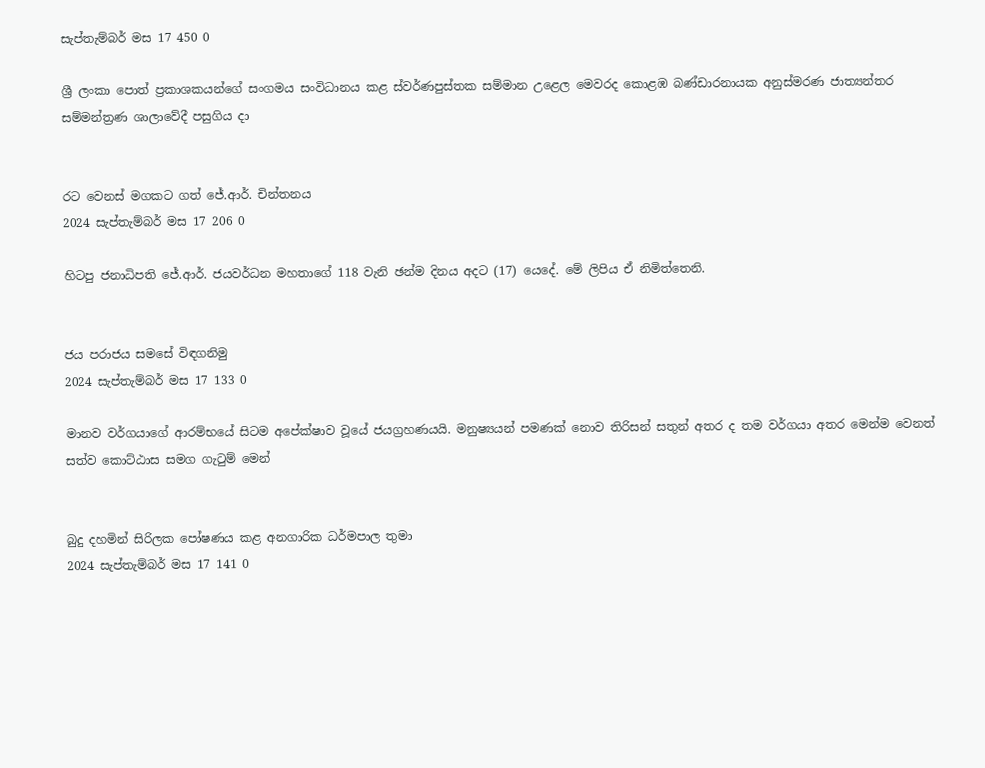සැප්තැම්බර් මස 17 450 0

ශ්‍රී ලංකා පොත් ප්‍රකාශකයන්ගේ සංගමය සංවිධානය කළ ස්වර්ණපුස්තක සම්මාන උළෙල මෙවරද කොළඹ බණ්ඩාරනායක අනුස්මරණ ජාත්‍යන්තර සම්මන්ත්‍රණ ශාලාවේදී පසුගිය දා


රට වෙනස් මගකට ගත් ජේ.ආර්. චින්තනය
2024 සැප්තැම්බර් මස 17 206 0

හිටපු ජනාධිපති ජේ.ආර්. ජයවර්ධන මහතාගේ 118 වැනි ඡන්ම දිනය අදට (17) යෙදේ. මේ ලිපිය ඒ නිමිත්තෙනි.


ජය පරාජය සමසේ විඳගනිමු
2024 සැප්තැම්බර් මස 17 133 0

මානව වර්ගයාගේ ආරම්භයේ සිටම අපේක්ෂාව වූයේ ජයග්‍රහණයයි. මනුෂ්‍යයන් පමණක් නොව තිරිසන් සතුන් අතර ද තම වර්ගයා අතර මෙන්ම වෙනත් සත්ව කොට්ඨාස සමග ගැටුම් මෙන්


බුදු දහමින් සිරිලක පෝෂණය කළ අනගාරික ධර්මපාල තුමා
2024 සැප්තැම්බර් මස 17 141 0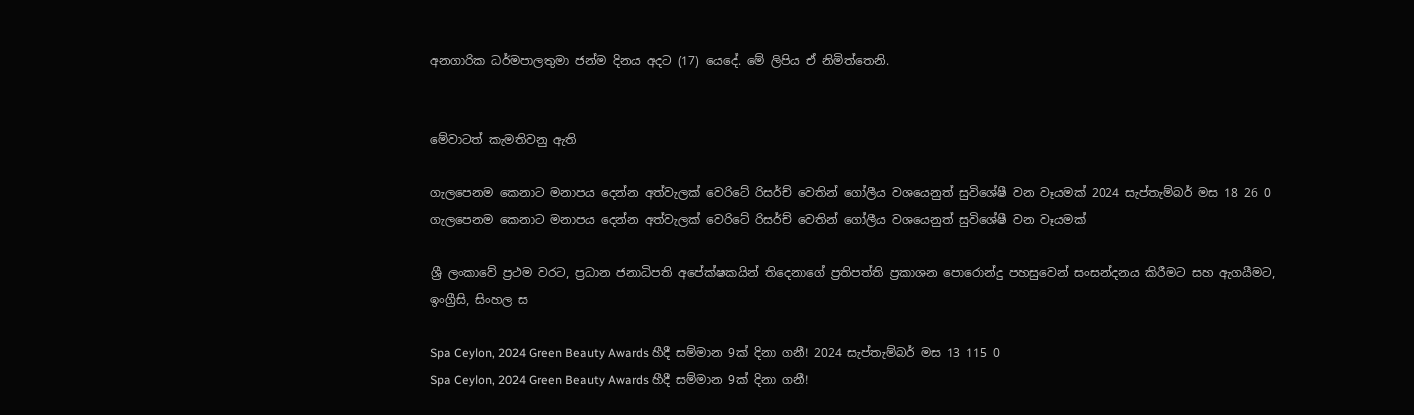අනගාරික ධර්මපාලතුමා ජන්ම දිනය අදට (17) යෙදේ. මේ ලිපිය ඒ නිමිත්තෙනි.


මේවාටත් කැමතිවනු ඇති

ගැලපෙනම කෙනාට මනාපය දෙන්න අත්වැලක් වෙරිටේ රිසර්ච් වෙතින් ගෝලීය වශයෙනුත් සුවිශේෂී වන වෑයමක් 2024 සැප්තැම්බර් මස 18 26 0
ගැලපෙනම කෙනාට මනාපය දෙන්න අත්වැලක් වෙරිටේ රිසර්ච් වෙතින් ගෝලීය වශයෙනුත් සුවිශේෂී වන වෑයමක්

ශ්‍රී ලංකාවේ ප්‍රථම වරට, ප්‍රධාන ජනාධිපති අපේක්ෂකයින් තිදෙනාගේ ප්‍රතිපත්ති ප්‍රකාශන පොරොන්දු පහසුවෙන් සංසන්දනය කිරීමට සහ ඇගයීමට, ඉංග්‍රීසි, සිංහල ස

Spa Ceylon, 2024 Green Beauty Awards හීදී සම්මාන 9ක් දිනා ගනී! 2024 සැප්තැම්බර් මස 13 115 0
Spa Ceylon, 2024 Green Beauty Awards හීදී සම්මාන 9ක් දිනා ගනී!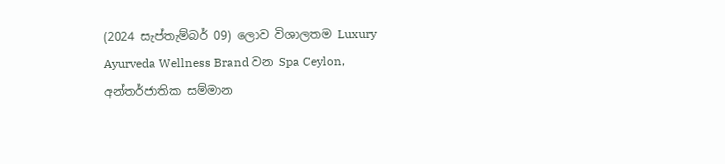(2024 සැප්තැම්බර් 09) ලොව විශාලතම Luxury Ayurveda Wellness Brand වන Spa Ceylon, අන්තර්ජාතික සම්මාන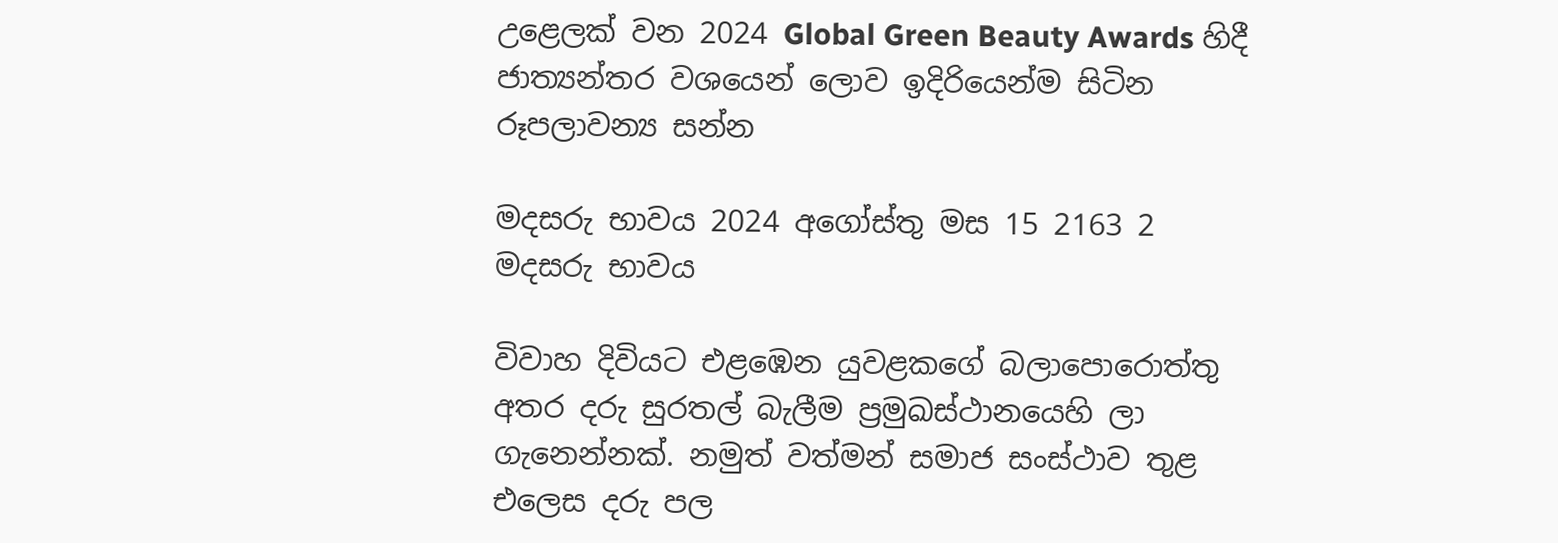උළෙලක් වන 2024 Global Green Beauty Awards හිදී ජාත්‍යන්තර වශයෙන් ලොව ඉදිරියෙන්ම සිටින රූපලාවන්‍ය සන්න

මදසරු භාවය 2024 අගෝස්තු මස 15 2163 2
මදසරු භාවය

විවාහ දිවියට එළඹෙන යුවළකගේ බලාපොරොත්තු අතර දරු සුරතල් බැලීම ප්‍රමුඛස්ථානයෙහි ලා ගැනෙන්නක්. නමුත් වත්මන් සමාජ සංස්ථාව තුළ එලෙස දරු පල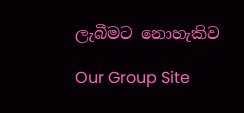ලැබීමට නොහැකිව

Our Group Site